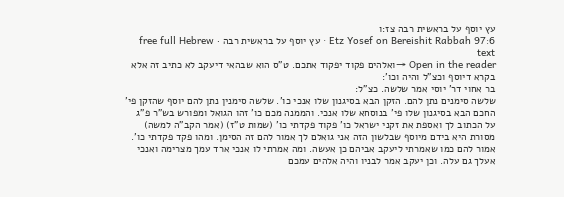עץ יוסף על בראשית רבה צז:ו
Etz Yosef on Bereishit Rabbah 97:6 · עץ יוסף על בראשית רבה · free full Hebrew text
Open in the reader →ואלהים פקוד יפקוד אתכם. ט"ס הוא שבהאי דיעקב לא כתיב זה אלא בקרא דיוסף וכצ"ל והיה וכו':
בר אחוי דר' יוסי אמר שלשה. כצ"ל:
שלשה סימנים נתן להם. הזקן הבא בסיגנון שלו אנכי כו'. שלשה סימנין נתן להם יוסף שהזקן פי' החכם הבא בסיגנון שלו פי' בנוסחא שלו אנכי. והממנה מכם כו' זהו הגואל ומפורש בש"ר פ"ג על הכתוב לך ואספת את זקני ישראל כו' פקוד פקדתי כו' (שמות ט"ז) (אמר הקב"ה למשה) מסורת היא בידם מיוסף שבלשון הזה אני גואלם לך אמור להם זה הסימן. ומהו פקד פקדתי כו'. אמור להם כמו שאמרתי ליעקב אביהם כן אעשה. ומה אמרתי לו אנכי ארד עמך מצרימה ואנכי אעלך גם עלה. וכן יעקב אמר לבניו והיה אלהים עמכם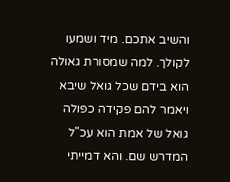והשיב אתכם. מיד ושמעו לקולך. למה שמסורת גאולה הוא בידם שכל גואל שיבא ויאמר להם פקידה כפולה גואל של אמת הוא עכ"ל המדרש שם. והא דמייתי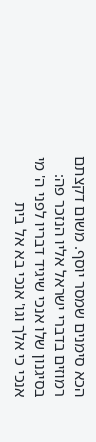הכא סימנים שמסר יוסף. משום דקצתם רמוזים בדברי ישראל אליו הנזכר פה:
בסיגנון שלו אנכי שיגיד דבריו לפני ה' מי אנכי כי אלך וגו' אנכי בא אל בית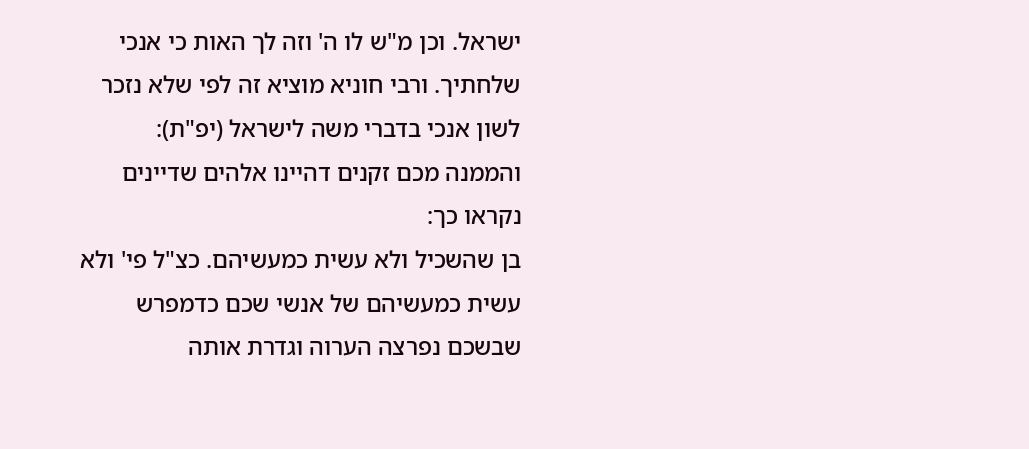ישראל. וכן מ"ש לו ה' וזה לך האות כי אנכי שלחתיך. ורבי חוניא מוציא זה לפי שלא נזכר לשון אנכי בדברי משה לישראל (יפ"ת):
והממנה מכם זקנים דהיינו אלהים שדיינים נקראו כך:
בן שהשכיל ולא עשית כמעשיהם. כצ"ל פי' ולא עשית כמעשיהם של אנשי שכם כדמפרש שבשכם נפרצה הערוה וגדרת אותה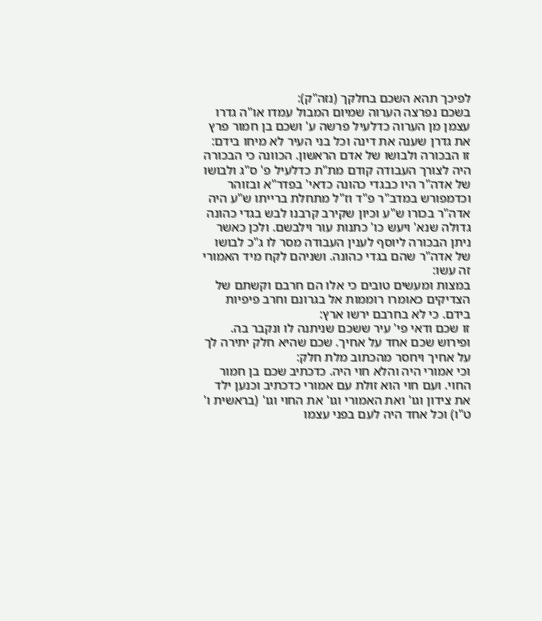לפיכך תהא השכם בחלקך (נזה"ק):
בשכם נפרצה הערוה שמיום המבול עמדו או"ה גדרו עצמן מן הערוה כדלעיל פרשה ע' ושכם בן חמור פרץ את גדרן שענה את דינה וכל בני העיר לא מיחו בידם:
זו הבכורה ולבושו של אדם הראשון. הכוונה כי הבכורה היה לצורך העבודה קודם מת"ת כדלעיל פ' ס"ג ולבושו של אדה"ר היו כבגדי כהונה כדאי' בפדר"א ובזוהר וכדמפורש במדב"ר פ"ד וז"ל מתחלת ברייתו ש"ע היה אדה"ר בכורו ש"ע וכיון שקירב קרבנו לבש בגדי כהונה גדולה שנא' ויעש כו' כתנות עור וילבשם. ולכן כאשר ניתן הבכורה ליוסף לענין העבודה מסר לו ג"כ לבושו של אדה"ר שהם בגדי כהונה. ושניהם לקח מיד האמורי זה עשו:
במצות ומעשים טובים כי אלו הם חרבם וקשתם של הצדיקים כאומרו רוממות אל בגרונם וחרב פיפיות בידם. כי לא בחרבם ירשו ארץ:
זו שכם ודאי פי' עיר ששכם שניתנה לו ונקבר בה. ופירוש שכם אחד על אחיך. שכם שהיא חלק יתירה לך על אחיך ויחסר מהכתוב מלת חלק:
וכי אמורי היה והלא חוי היה. כדכתיב שכם בן חמור החוי. ועם חוי הוא זולת עם אמורי כדכתיב וכנען ילד את צידון וגו' ואת האמורי וגו' את החוי וגו' (בראשית ו' ט"ו) וכל אחד היה לעם בפני עצמו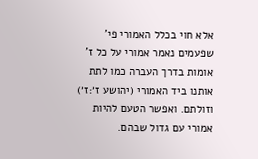אלא חוי בכלל האמורי פי' שפעמים נאמר אמורי על כל ז' אומות בדרך העברה כמו לתת אותנו ביד האמורי (יהושע ז׳:ז׳) וזולתם. ואפשר הטעם להיות אמורי עם גדול שבהם.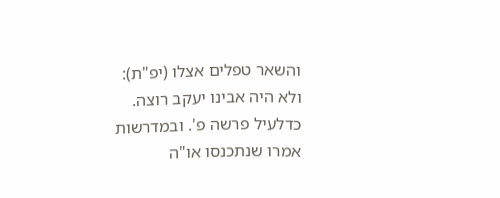והשאר טפלים אצלו (יפ"ת):
ולא היה אבינו יעקב רוצה. כדלעיל פרשה פ'. ובמדרשות אמרו שנתכנסו או"ה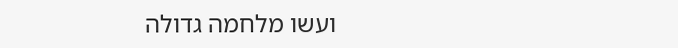ועשו מלחמה גדולה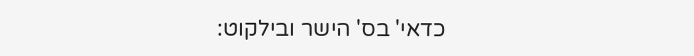כדאי' בס' הישר ובילקוט: